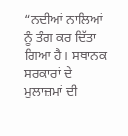“ਨਦੀਆਂ ਨਾਲਿਆਂ ਨੂੰ ਤੰਗ ਕਰ ਦਿੱਤਾ ਗਿਆ ਹੈ। ਸਥਾਨਕ ਸਰਕਾਰਾਂ ਦੇ ਮੁਲਾਜ਼ਮਾਂ ਦੀ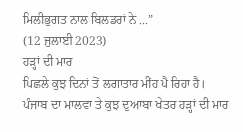ਮਿਲੀਭੁਗਤ ਨਾਲ ਬਿਲਡਰਾਂ ਨੇ ...”
(12 ਜੁਲਾਈ 2023)
ਹੜ੍ਹਾਂ ਦੀ ਮਾਰ
ਪਿਛਲੇ ਕੁਝ ਦਿਨਾਂ ਤੋਂ ਲਗਾਤਾਰ ਮੀਂਹ ਪੈ ਰਿਹਾ ਹੈ। ਪੰਜਾਬ ਦਾ ਮਾਲਵਾ ਤੇ ਕੁਝ ਦੁਆਬਾ ਖੇਤਰ ਹੜ੍ਹਾਂ ਦੀ ਮਾਰ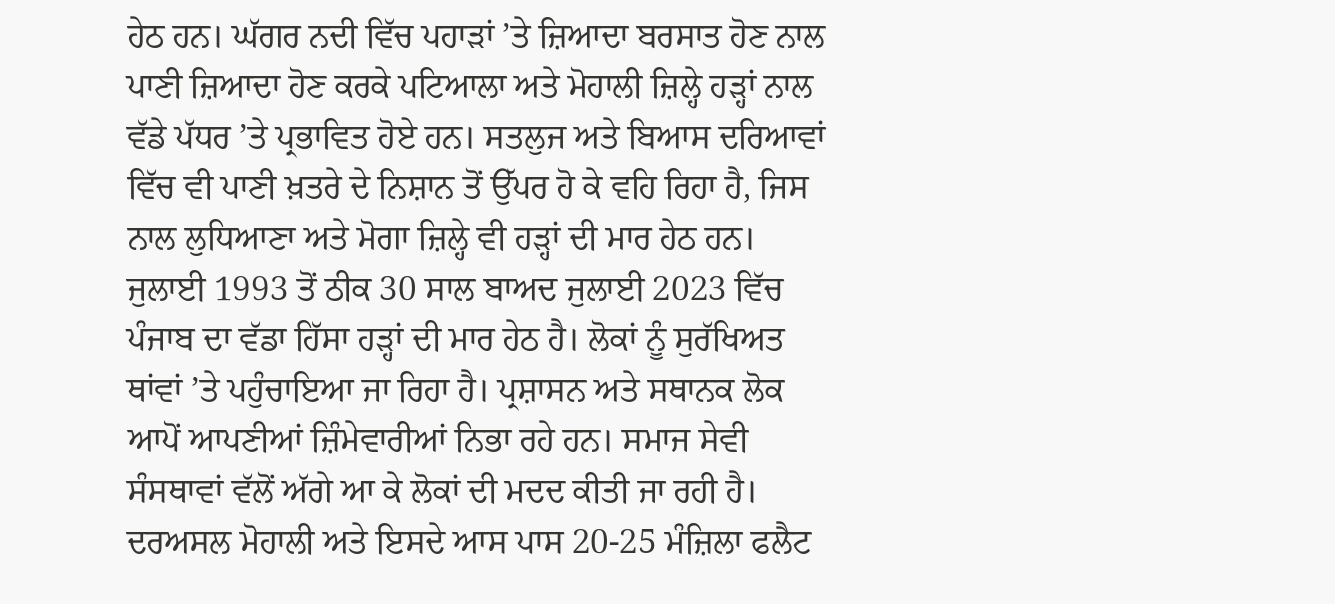ਹੇਠ ਹਨ। ਘੱਗਰ ਨਦੀ ਵਿੱਚ ਪਹਾੜਾਂ ’ਤੇ ਜ਼ਿਆਦਾ ਬਰਸਾਤ ਹੋਣ ਨਾਲ ਪਾਣੀ ਜ਼ਿਆਦਾ ਹੋਣ ਕਰਕੇ ਪਟਿਆਲਾ ਅਤੇ ਮੋਹਾਲੀ ਜ਼ਿਲ੍ਹੇ ਹੜ੍ਹਾਂ ਨਾਲ ਵੱਡੇ ਪੱਧਰ ’ਤੇ ਪ੍ਰਭਾਵਿਤ ਹੋਏ ਹਨ। ਸਤਲੁਜ ਅਤੇ ਬਿਆਸ ਦਰਿਆਵਾਂ ਵਿੱਚ ਵੀ ਪਾਣੀ ਖ਼ਤਰੇ ਦੇ ਨਿਸ਼ਾਨ ਤੋਂ ਉੱਪਰ ਹੋ ਕੇ ਵਹਿ ਰਿਹਾ ਹੈ, ਜਿਸ ਨਾਲ ਲੁਧਿਆਣਾ ਅਤੇ ਮੋਗਾ ਜ਼ਿਲ੍ਹੇ ਵੀ ਹੜ੍ਹਾਂ ਦੀ ਮਾਰ ਹੇਠ ਹਨ।
ਜੁਲਾਈ 1993 ਤੋਂ ਠੀਕ 30 ਸਾਲ ਬਾਅਦ ਜੁਲਾਈ 2023 ਵਿੱਚ ਪੰਜਾਬ ਦਾ ਵੱਡਾ ਹਿੱਸਾ ਹੜ੍ਹਾਂ ਦੀ ਮਾਰ ਹੇਠ ਹੈ। ਲੋਕਾਂ ਨੂੰ ਸੁਰੱਖਿਅਤ ਥਾਂਵਾਂ ’ਤੇ ਪਹੁੰਚਾਇਆ ਜਾ ਰਿਹਾ ਹੈ। ਪ੍ਰਸ਼ਾਸਨ ਅਤੇ ਸਥਾਨਕ ਲੋਕ ਆਪੋਂ ਆਪਣੀਆਂ ਜ਼ਿੰਮੇਵਾਰੀਆਂ ਨਿਭਾ ਰਹੇ ਹਨ। ਸਮਾਜ ਸੇਵੀ ਸੰਸਥਾਵਾਂ ਵੱਲੋਂ ਅੱਗੇ ਆ ਕੇ ਲੋਕਾਂ ਦੀ ਮਦਦ ਕੀਤੀ ਜਾ ਰਹੀ ਹੈ। ਦਰਅਸਲ ਮੋਹਾਲੀ ਅਤੇ ਇਸਦੇ ਆਸ ਪਾਸ 20-25 ਮੰਜ਼ਿਲਾ ਫਲੈਟ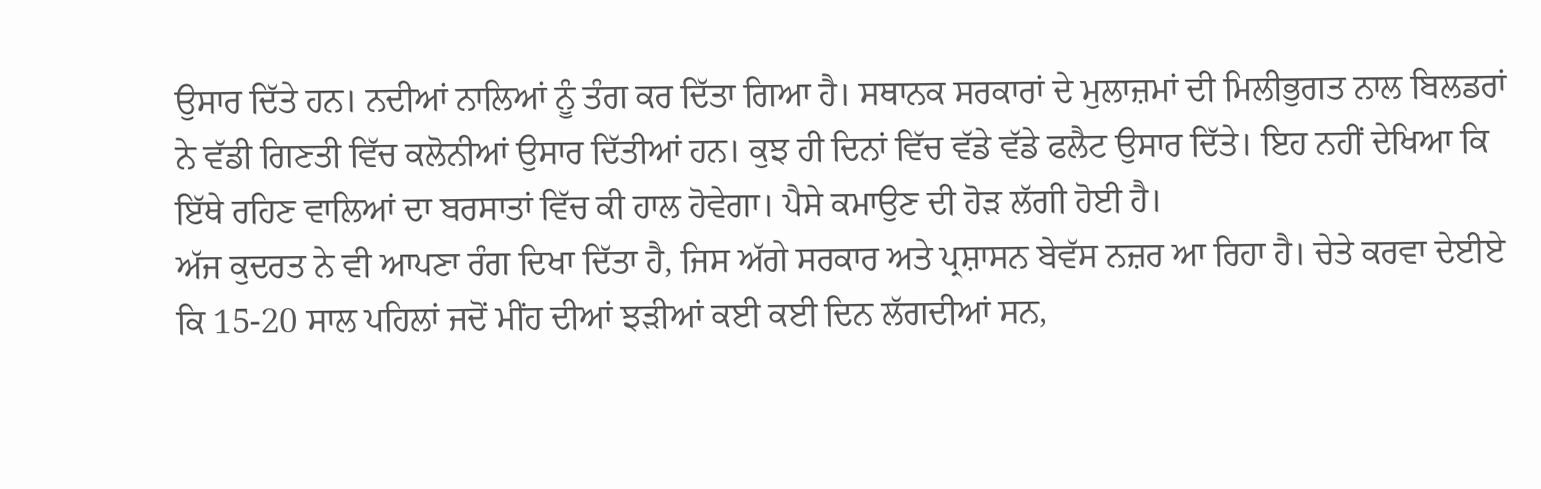ਉਸਾਰ ਦਿੱਤੇ ਹਨ। ਨਦੀਆਂ ਨਾਲਿਆਂ ਨੂੰ ਤੰਗ ਕਰ ਦਿੱਤਾ ਗਿਆ ਹੈ। ਸਥਾਨਕ ਸਰਕਾਰਾਂ ਦੇ ਮੁਲਾਜ਼ਮਾਂ ਦੀ ਮਿਲੀਭੁਗਤ ਨਾਲ ਬਿਲਡਰਾਂ ਨੇ ਵੱਡੀ ਗਿਣਤੀ ਵਿੱਚ ਕਲੋਨੀਆਂ ਉਸਾਰ ਦਿੱਤੀਆਂ ਹਨ। ਕੁਝ ਹੀ ਦਿਨਾਂ ਵਿੱਚ ਵੱਡੇ ਵੱਡੇ ਫਲੈਟ ਉਸਾਰ ਦਿੱਤੇ। ਇਹ ਨਹੀਂ ਦੇਖਿਆ ਕਿ ਇੱਥੇ ਰਹਿਣ ਵਾਲਿਆਂ ਦਾ ਬਰਸਾਤਾਂ ਵਿੱਚ ਕੀ ਹਾਲ ਹੋਵੇਗਾ। ਪੈਸੇ ਕਮਾਉਣ ਦੀ ਹੋੜ ਲੱਗੀ ਹੋਈ ਹੈ।
ਅੱਜ ਕੁਦਰਤ ਨੇ ਵੀ ਆਪਣਾ ਰੰਗ ਦਿਖਾ ਦਿੱਤਾ ਹੈ, ਜਿਸ ਅੱਗੇ ਸਰਕਾਰ ਅਤੇ ਪ੍ਰਸ਼ਾਸਨ ਬੇਵੱਸ ਨਜ਼ਰ ਆ ਰਿਹਾ ਹੈ। ਚੇਤੇ ਕਰਵਾ ਦੇਈਏ ਕਿ 15-20 ਸਾਲ ਪਹਿਲਾਂ ਜਦੋਂ ਮੀਂਹ ਦੀਆਂ ਝੜੀਆਂ ਕਈ ਕਈ ਦਿਨ ਲੱਗਦੀਆਂ ਸਨ,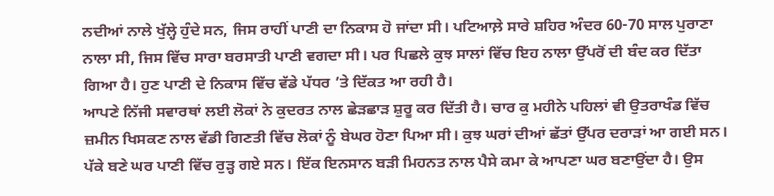ਨਦੀਆਂ ਨਾਲੇ ਖੁੱਲ੍ਹੇ ਹੁੰਦੇ ਸਨ, ਜਿਸ ਰਾਹੀਂ ਪਾਣੀ ਦਾ ਨਿਕਾਸ ਹੋ ਜਾਂਦਾ ਸੀ। ਪਟਿਆਲ਼ੇ ਸਾਰੇ ਸ਼ਹਿਰ ਅੰਦਰ 60-70 ਸਾਲ ਪੁਰਾਣਾ ਨਾਲਾ ਸੀ, ਜਿਸ ਵਿੱਚ ਸਾਰਾ ਬਰਸਾਤੀ ਪਾਣੀ ਵਗਦਾ ਸੀ। ਪਰ ਪਿਛਲੇ ਕੁਝ ਸਾਲਾਂ ਵਿੱਚ ਇਹ ਨਾਲਾ ਉੱਪਰੋਂ ਦੀ ਬੰਦ ਕਰ ਦਿੱਤਾ ਗਿਆ ਹੈ। ਹੁਣ ਪਾਣੀ ਦੇ ਨਿਕਾਸ ਵਿੱਚ ਵੱਡੇ ਪੱਧਰ ’ਤੇ ਦਿੱਕਤ ਆ ਰਹੀ ਹੈ।
ਆਪਣੇ ਨਿੱਜੀ ਸਵਾਰਥਾਂ ਲਈ ਲੋਕਾਂ ਨੇ ਕੁਦਰਤ ਨਾਲ ਛੇੜਛਾੜ ਸ਼ੁਰੂ ਕਰ ਦਿੱਤੀ ਹੈ। ਚਾਰ ਕੁ ਮਹੀਨੇ ਪਹਿਲਾਂ ਵੀ ਉਤਰਾਖੰਡ ਵਿੱਚ ਜ਼ਮੀਨ ਖਿਸਕਣ ਨਾਲ ਵੱਡੀ ਗਿਣਤੀ ਵਿੱਚ ਲੋਕਾਂ ਨੂੰ ਬੇਘਰ ਹੋਣਾ ਪਿਆ ਸੀ। ਕੁਝ ਘਰਾਂ ਦੀਆਂ ਛੱਤਾਂ ਉੱਪਰ ਦਰਾੜਾਂ ਆ ਗਈ ਸਨ। ਪੱਕੇ ਬਣੇ ਘਰ ਪਾਣੀ ਵਿੱਚ ਰੁੜ੍ਹ ਗਏ ਸਨ। ਇੱਕ ਇਨਸਾਨ ਬੜੀ ਮਿਹਨਤ ਨਾਲ ਪੈਸੇ ਕਮਾ ਕੇ ਆਪਣਾ ਘਰ ਬਣਾਉਂਦਾ ਹੈ। ਉਸ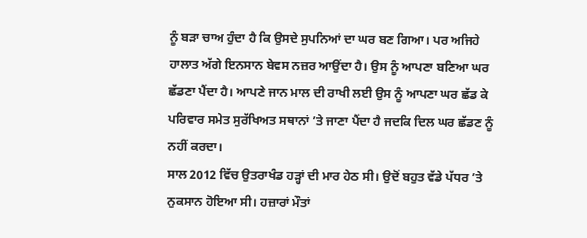ਨੂੰ ਬੜਾ ਚਾਅ ਹੁੰਦਾ ਹੈ ਕਿ ਉਸਦੇ ਸੁਪਨਿਆਂ ਦਾ ਘਰ ਬਣ ਗਿਆ। ਪਰ ਅਜਿਹੇ ਹਾਲਾਤ ਅੱਗੇ ਇਨਸਾਨ ਬੇਵਸ ਨਜ਼ਰ ਆਉਂਦਾ ਹੈ। ਉਸ ਨੂੰ ਆਪਣਾ ਬਣਿਆ ਘਰ ਛੱਡਣਾ ਪੈਂਦਾ ਹੈ। ਆਪਣੇ ਜਾਨ ਮਾਲ ਦੀ ਰਾਖੀ ਲਈ ਉਸ ਨੂੰ ਆਪਣਾ ਘਰ ਛੱਡ ਕੇ ਪਰਿਵਾਰ ਸਮੇਤ ਸੁਰੱਖਿਅਤ ਸਥਾਨਾਂ ’ਤੇ ਜਾਣਾ ਪੈਂਦਾ ਹੈ ਜਦਕਿ ਦਿਲ ਘਰ ਛੱਡਣ ਨੂੰ ਨਹੀਂ ਕਰਦਾ।
ਸਾਲ 2012 ਵਿੱਚ ਉਤਰਾਖੰਡ ਹੜ੍ਹਾਂ ਦੀ ਮਾਰ ਹੇਠ ਸੀ। ਉਦੋਂ ਬਹੁਤ ਵੱਡੇ ਪੱਧਰ ’ਤੇ ਨੁਕਸਾਨ ਹੋਇਆ ਸੀ। ਹਜ਼ਾਰਾਂ ਮੌਤਾਂ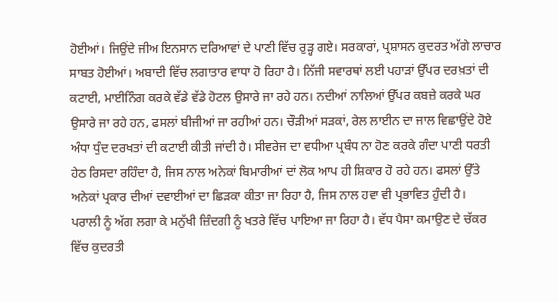ਹੋਈਆਂ। ਜਿਉਂਦੇ ਜੀਅ ਇਨਸਾਨ ਦਰਿਆਵਾਂ ਦੇ ਪਾਣੀ ਵਿੱਚ ਰੁੜ੍ਹ ਗਏ। ਸਰਕਾਰਾਂ, ਪ੍ਰਸ਼ਾਸਨ ਕੁਦਰਤ ਅੱਗੇ ਲਾਚਾਰ ਸਾਬਤ ਹੋਈਆਂ। ਅਬਾਦੀ ਵਿੱਚ ਲਗਾਤਾਰ ਵਾਧਾ ਹੋ ਰਿਹਾ ਹੈ। ਨਿੱਜੀ ਸਵਾਰਥਾਂ ਲਈ ਪਹਾੜਾਂ ਉੱਪਰ ਦਰਖ਼ਤਾਂ ਦੀ ਕਟਾਈ, ਮਾਈਨਿੰਗ ਕਰਕੇ ਵੱਡੇ ਵੱਡੇ ਹੋਟਲ ਉਸਾਰੇ ਜਾ ਰਹੇ ਹਨ। ਨਦੀਆਂ ਨਾਲਿਆਂ ਉੱਪਰ ਕਬਜ਼ੇ ਕਰਕੇ ਘਰ ਉਸਾਰੇ ਜਾ ਰਹੇ ਹਨ, ਫਸਲਾਂ ਬੀਜੀਆਂ ਜਾ ਰਹੀਆਂ ਹਨ। ਚੌੜੀਆਂ ਸੜਕਾਂ, ਰੇਲ ਲਾਈਨ ਦਾ ਜਾਲ ਵਿਛਾਉਂਦੇ ਹੋਏ ਅੰਧਾ ਧੁੰਦ ਦਰਖਤਾਂ ਦੀ ਕਟਾਈ ਕੀਤੀ ਜਾਂਦੀ ਹੈ। ਸੀਵਰੇਜ ਦਾ ਵਧੀਆ ਪ੍ਰਬੰਧ ਨਾ ਹੋਣ ਕਰਕੇ ਗੰਦਾ ਪਾਣੀ ਧਰਤੀ ਹੇਠ ਰਿਸਦਾ ਰਹਿੰਦਾ ਹੈ, ਜਿਸ ਨਾਲ ਅਨੇਕਾਂ ਬਿਮਾਰੀਆਂ ਦਾਂ ਲੋਕ ਆਪ ਹੀ ਸ਼ਿਕਾਰ ਹੋ ਰਹੇ ਹਨ। ਫਸਲਾਂ ਉੱਤੇ ਅਨੇਕਾਂ ਪ੍ਰਕਾਰ ਦੀਆਂ ਦਵਾਈਆਂ ਦਾ ਛਿੜਕਾ ਕੀਤਾ ਜਾ ਰਿਹਾ ਹੈ, ਜਿਸ ਨਾਲ ਹਵਾ ਵੀ ਪ੍ਰਭਾਵਿਤ ਹੁੰਦੀ ਹੈ।
ਪਰਾਲੀ ਨੂੰ ਅੱਗ ਲਗਾ ਕੇ ਮਨੁੱਖੀ ਜ਼ਿੰਦਗੀ ਨੂੰ ਖਤਰੇ ਵਿੱਚ ਪਾਇਆ ਜਾ ਰਿਹਾ ਹੈ। ਵੱਧ ਪੈਸਾ ਕਮਾਉਣ ਦੇ ਚੱਕਰ ਵਿੱਚ ਕੁਦਰਤੀ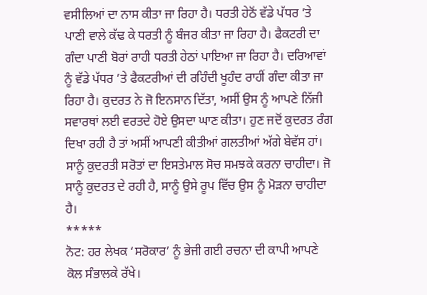ਵਸੀਲਿਆਂ ਦਾ ਨਾਸ ਕੀਤਾ ਜਾ ਰਿਹਾ ਹੈ। ਧਰਤੀ ਹੇਠੋਂ ਵੱਡੇ ਪੱਧਰ ’ਤੇ ਪਾਣੀ ਵਾਲੇ ਕੱਢ ਕੇ ਧਰਤੀ ਨੂੰ ਬੰਜਰ ਕੀਤਾ ਜਾ ਰਿਹਾ ਹੈ। ਫੈਕਟਰੀ ਦਾ ਗੰਦਾ ਪਾਣੀ ਬੋਰਾਂ ਰਾਹੀ ਧਰਤੀ ਹੇਠਾਂ ਪਾਇਆ ਜਾ ਰਿਹਾ ਹੈ। ਦਰਿਆਵਾਂ ਨੂੰ ਵੱਡੇ ਪੱਧਰ ’ਤੇ ਫੈਕਟਰੀਆਂ ਦੀ ਰਹਿੰਦੀ ਖੂਹੰਦ ਰਾਹੀਂ ਗੰਦਾ ਕੀਤਾ ਜਾ ਰਿਹਾ ਹੈ। ਕੁਦਰਤ ਨੇ ਜੋ ਇਨਸਾਨ ਦਿੱਤਾ, ਅਸੀਂ ਉਸ ਨੂੰ ਆਪਣੇ ਨਿੱਜੀ ਸਵਾਰਥਾਂ ਲਈ ਵਰਤਦੇ ਹੋਏ ਉਸਦਾ ਘਾਣ ਕੀਤਾ। ਹੁਣ ਜਦੋਂ ਕੁਦਰਤ ਰੰਗ ਦਿਖਾ ਰਹੀ ਹੈ ਤਾਂ ਅਸੀਂ ਆਪਣੀ ਕੀਤੀਆਂ ਗਲਤੀਆਂ ਅੱਗੇ ਬੇਵੱਸ ਹਾਂ। ਸਾਨੂੰ ਕੁਦਰਤੀ ਸਰੋਤਾਂ ਦਾ ਇਸਤੇਮਾਲ ਸੋਚ ਸਮਝਕੇ ਕਰਨਾ ਚਾਹੀਦਾ। ਜੋ ਸਾਨੂੰ ਕੁਦਰਤ ਦੇ ਰਹੀ ਹੈ, ਸਾਨੂੰ ਉਸੇ ਰੂਪ ਵਿੱਚ ਉਸ ਨੂੰ ਮੋੜਨਾ ਚਾਹੀਦਾ ਹੈ।
*****
ਨੋਟ: ਹਰ ਲੇਖਕ ‘ਸਰੋਕਾਰ’ ਨੂੰ ਭੇਜੀ ਗਈ ਰਚਨਾ ਦੀ ਕਾਪੀ ਆਪਣੇ ਕੋਲ ਸੰਭਾਲਕੇ ਰੱਖੇ।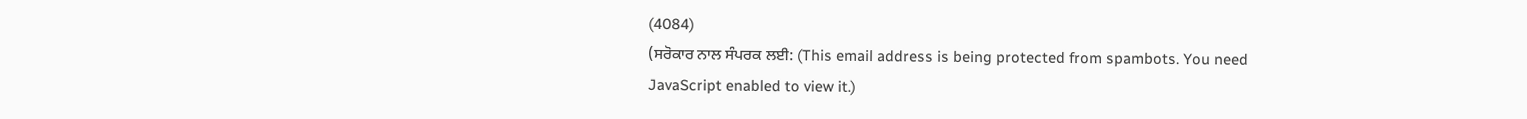(4084)
(ਸਰੋਕਾਰ ਨਾਲ ਸੰਪਰਕ ਲਈ: (This email address is being protected from spambots. You need JavaScript enabled to view it.)